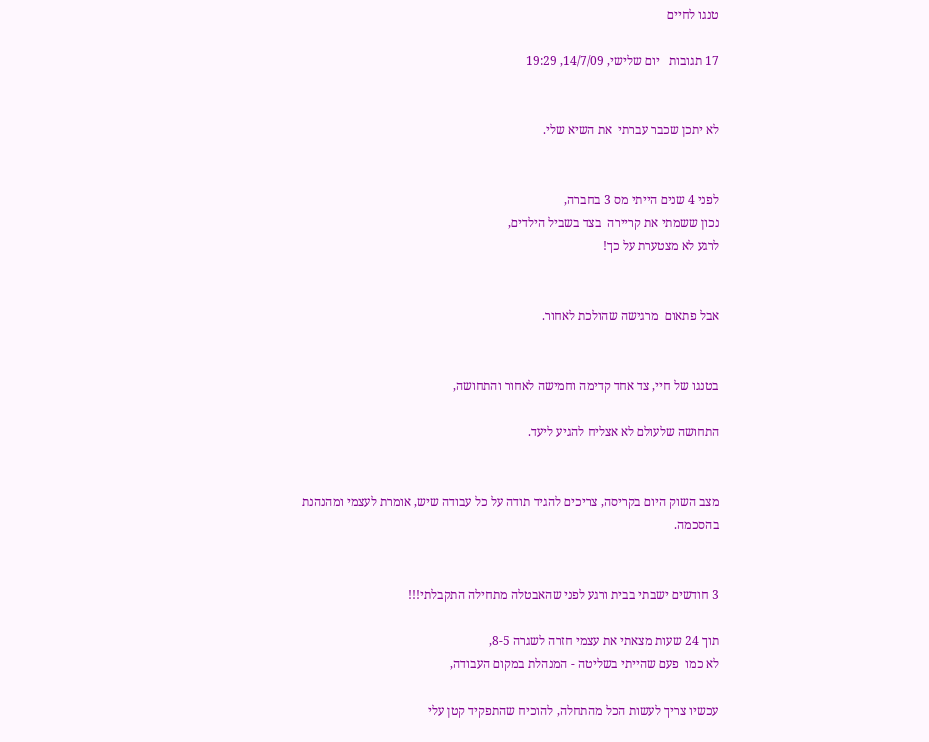טנגו לחיים

17 תגובות   יום שלישי, 14/7/09, 19:29


לא יתכן שכבר עברתי  את השיא שלי.


לפני 4 שנים הייתי מס 3 בחברה,
נכון ששמתי את קריירה  בצד בשביל הילדים,
לרגע לא מצטערת על כך!


אבל פתאום  מרגישה שהולכת לאחור.


בטנגו של חיי, צד אחד קדימה וחמישה לאחור והתחושה,

התחושה שלעולם לא אצליח להגיע ליעד.


מצב השוק היום בקריסה, צריכים להגיד תודה על כל עבודה שיש, אומרת לעצמי ומהנהנת בהסכמה.


3 חודשים ישבתי בבית ורגע לפני שהאבטלה מתחילה התקבלתי!!!

תוך 24 שעות מצאתי את עצמי חזרה לשגרה 8-5,
לא כמו  פעם שהייתי בשליטה - המנהלת במקום העבודה,

עכשיו צריך לעשות הכל מהתחלה, להוכיח שהתפקיד קטן עלי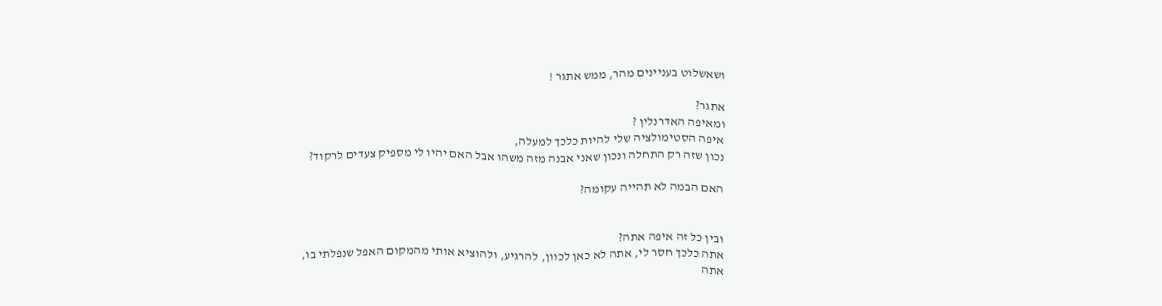ושאשלוט בעניינים מהר, ממש אתגר !

אתגר?
ומאיפה האדרנלין ?
איפה הסטימולציה שלי להיות כלכך למעלה,
נכון שזה רק התחלה ונכון שאני אבנה מזה משהו אבל האם יהיו לי מספיק צעדים לרקוד?

האם הבמה לא תהייה עקומה?


ובין כל זה איפה אתה?
אתה כלכך חסר לי, אתה לא כאן לכוון, להרגיע, ולהוציא אותי מהמקום האפל שנפלתי בו,
אתה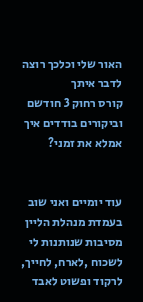האור שלי וכלכך רוצה לדבר איתך
קורס רחוק 3 חודשם וביקורים בודדים איך אמלא את זמני?


עוד יומיים ואני שוב בעמדת מנהלת הליין
מסיבות שנותנות לי לשכוח ,לארח, לחייך, לרקוד ופשוט לאבד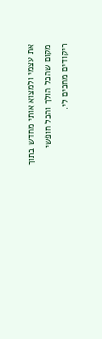את עצמי ולמצוא אותי מחדש בתוך מקום שהכל הולך והכל חופשי
ריקודים מחכים לי.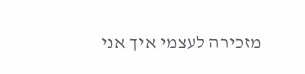מזכירה לעצמי איך אני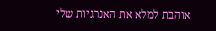אוהבת למלא את האנרגיות שלי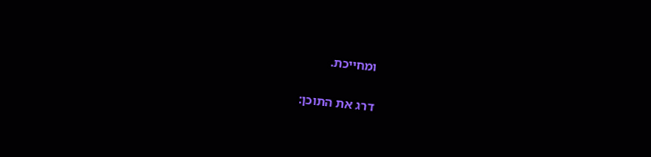ומחייכת.

דרג את התוכן: